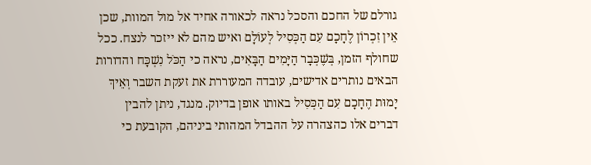גורלם של החכם והסכל נראה לכאורה אחיד אל מול המוות, שכן אֵין זִכְרוֹן לֶחָכָם עִם הַכְּסִיל לְעוֹלָם ואיש מהם לא ייזכר לנצח. ככל שחולף הזמן, בְּשֶׁכְּבָר הַיָּמִים הַבָּאִים, נראה כי הַכֹּל נִשְׁכָּח והדורות הבאים נותרים אדישים, עובדה המעוררת את זעקת השבר וְאֵיךְ יָמוּת הֶחָכָם עִם הַכְּסִיל באותו אופן בדיוק. מנגד, ניתן להבין דברים אלו כהצהרה על ההבדל המהותי ביניהם, הקובעת כי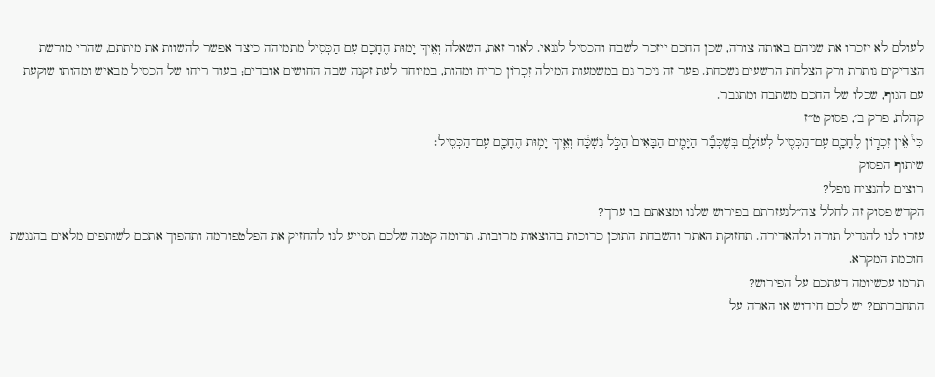לעולם לא יזכרו את שניהם באותה צורה, שכן החכם ייזכר לשבח והכסיל לגנאי. לאור זאת, השאלה וְאֵיךְ יָמוּת הֶחָכָם עִם הַכְּסִיל מתמיהה כיצד אפשר להשוות את מיתתם, שהרי מורשת הצדיקים נותרת ורק הצלחת הרשעים נשכחת. פער זה ניכר גם במשמעות המילה זִכְרוֹן כריח ומהות, במיוחד לעת זקנה שבה החושים אובדים; בעוד ריחו של הכסיל מבאיש ומהותו שוקעת עם הגוף, שכלו של החכם משתבח ומתגבר.
קהלת, פרק ב׳, פסוק ט״ז
כִּי֩ אֵ֨ין זִכְר֧וֹן לֶחָכָ֛ם עִֽם־הַכְּסִ֖יל לְעוֹלָ֑ם בְּשֶׁכְּבָ֞ר הַיָּמִ֤ים הַבָּאִים֙ הַכֹּ֣ל נִשְׁכָּ֔ח וְאֵ֛יךְ יָמ֥וּת הֶחָכָ֖ם עִֽם־הַכְּסִֽיל׃
שיתוף הפסוק
רוצים להנציח נופל?
הקדש פסוק זה לחלל צה״לנעזרתם בפירוש שלנו ומצאתם בו ערך?
עזרו לנו להגדיל תורה ולהאדירה. תחזוקת האתר והשבחת התוכן כרוכות בהוצאות מרובות. תרומה קטנה שלכם תסייע לנו להחזיק את הפלטפורמה ותהפוך אתכם לשותפים מלאים בהנגשת חוכמת המקרא.
תרמו עכשיומה דעתכם על הפירוש?
התחברתם? יש לכם חידוש או הארה על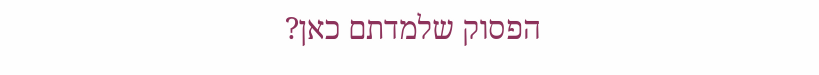הפסוק שלמדתם כאן?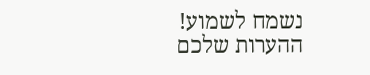נשמח לשמוע!
ההערות שלכם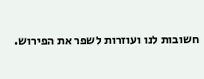חשובות לנו ועוזרות לשפר את הפירוש.